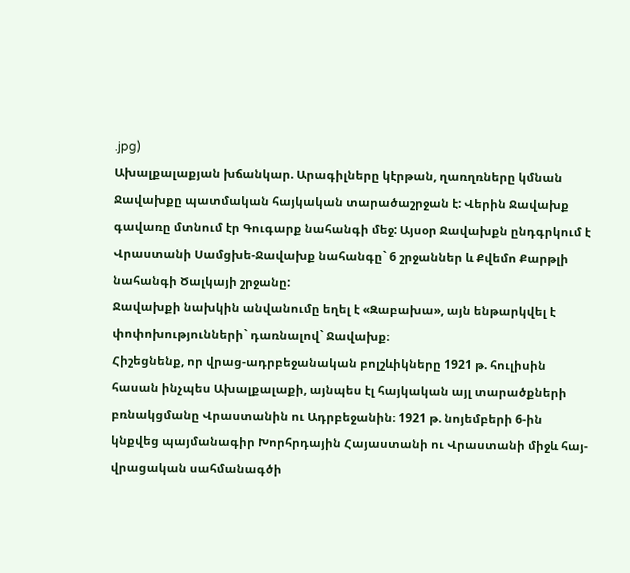.jpg)
Ախալքալաքյան խճանկար. Արագիլները կէրթան, ղառղռները կմնան
Ջավախքը պատմական հայկական տարածաշրջան է: Վերին Ջավախք գավառը մտնում էր Գուգարք նահանգի մեջ: Այսօր Ջավախքն ընդգրկում է Վրաստանի Սամցխե-Ջավախք նահանգը` 6 շրջաններ և Քվեմո Քարթլի նահանգի Ծալկայի շրջանը:
Ջավախքի նախկին անվանումը եղել է «Զաբախա», այն ենթարկվել է փոփոխությունների` դառնալով` Ջավախք։
Հիշեցնենք, որ վրաց-ադրբեջանական բոլշևիկները 1921 թ. հուլիսին հասան ինչպես Ախալքալաքի, այնպես էլ հայկական այլ տարածքների բռնակցմանը Վրաստանին ու Ադրբեջանին։ 1921 թ. նոյեմբերի 6-ին կնքվեց պայմանագիր Խորհրդային Հայաստանի ու Վրաստանի միջև հայ-վրացական սահմանագծի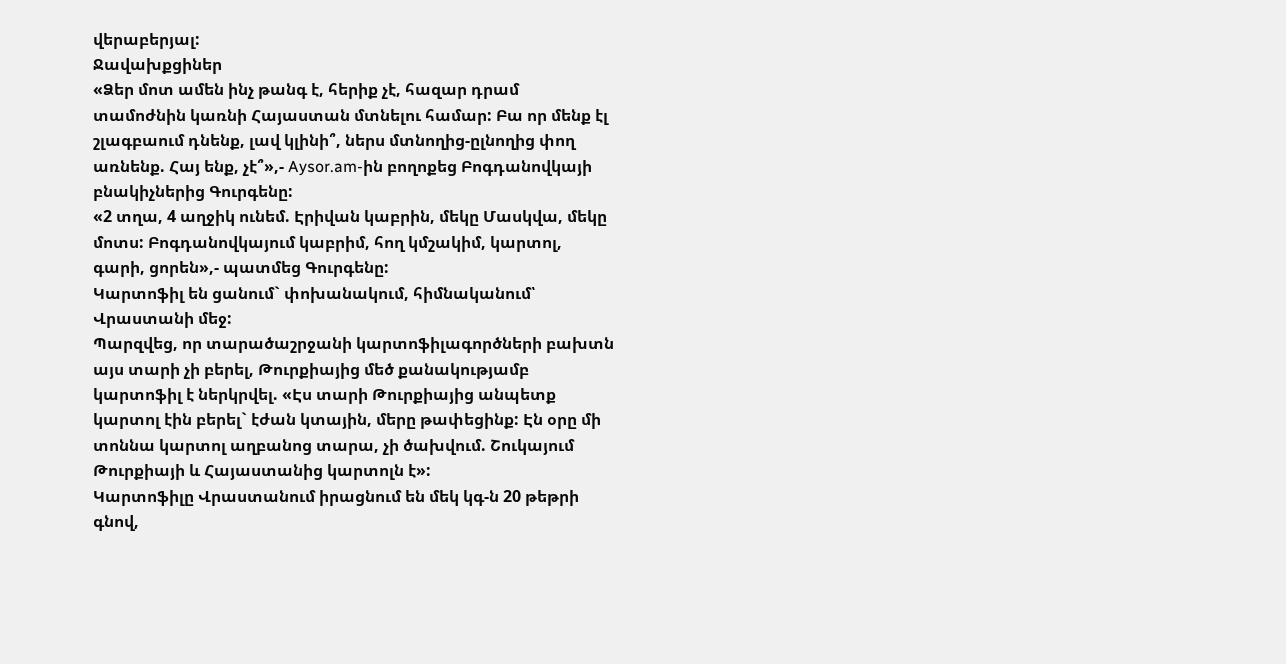վերաբերյալ:
Ջավախքցիներ
«Ձեր մոտ ամեն ինչ թանգ է, հերիք չէ, հազար դրամ տամոժնին կառնի Հայաստան մտնելու համար: Բա որ մենք էլ շլագբաում դնենք, լավ կլինի՞, ներս մտնողից-ըլնողից փող առնենք. Հայ ենք, չէ՞»,- Aysor.am-ին բողոքեց Բոգդանովկայի բնակիչներից Գուրգենը:
«2 տղա, 4 աղջիկ ունեմ. Էրիվան կաբրին, մեկը Մասկվա, մեկը մոտս: Բոգդանովկայում կաբրիմ, հող կմշակիմ, կարտոլ, գարի, ցորեն»,- պատմեց Գուրգենը:
Կարտոֆիլ են ցանում` փոխանակում, հիմնականում՝ Վրաստանի մեջ:
Պարզվեց, որ տարածաշրջանի կարտոֆիլագործների բախտն այս տարի չի բերել, Թուրքիայից մեծ քանակությամբ կարտոֆիլ է ներկրվել. «Էս տարի Թուրքիայից անպետք կարտոլ էին բերել` էժան կտային, մերը թափեցինք: Էն օրը մի տոննա կարտոլ աղբանոց տարա, չի ծախվում. Շուկայում Թուրքիայի և Հայաստանից կարտոլն է»:
Կարտոֆիլը Վրաստանում իրացնում են մեկ կգ-ն 20 թեթրի գնով,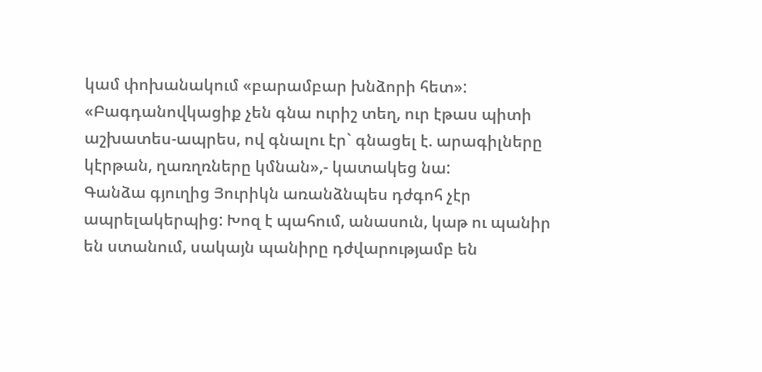կամ փոխանակում «բարամբար խնձորի հետ»:
«Բագդանովկացիք չեն գնա ուրիշ տեղ, ուր էթաս պիտի աշխատես-ապրես, ով գնալու էր` գնացել է. արագիլները կէրթան, ղառղռները կմնան»,- կատակեց նա:
Գանձա գյուղից Յուրիկն առանձնպես դժգոհ չէր ապրելակերպից: Խոզ է պահում, անասուն, կաթ ու պանիր են ստանում, սակայն պանիրը դժվարությամբ են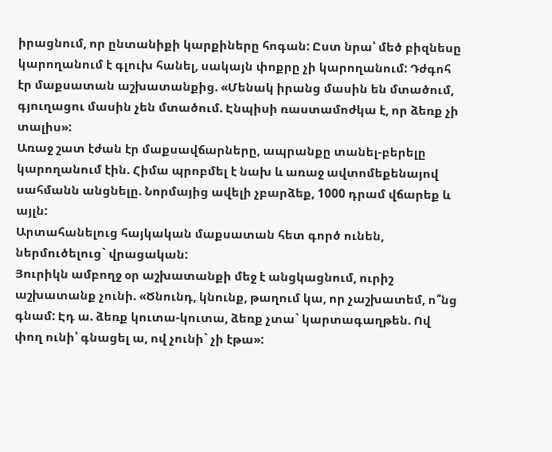իրացնում, որ ընտանիքի կարքիները հոգան: Ըստ նրա՝ մեծ բիզնեսը կարողանում է գլուխ հանել, սակայն փոքրը չի կարողանում: Դժգոհ էր մաքսատան աշխատանքից. «Մենակ իրանց մասին են մտածում, գյուղացու մասին չեն մտածում. Էնպիսի ռաստամոժկա է, որ ձեռք չի տալիս»:
Առաջ շատ էժան էր մաքսավճարները, ապրանքը տանել-բերելը կարողանում էին. Հիմա պրոբմել է նախ և առաջ ավտոմեքենայով սահմանն անցնելը. Նորմայից ավելի չբարձեք, 1000 դրամ վճարեք և այլն:
Արտահանելուց հայկական մաքսատան հետ գործ ունեն, ներմուծելուց` վրացական:
Յուրիկն ամբողջ օր աշխատանքի մեջ է անցկացնում, ուրիշ աշխատանք չունի. «Ծնունդ, կնունք, թաղում կա, որ չաշխատեմ, ո՞նց գնամ: Էդ ա. ձեռք կուտա-կուտա, ձեռք չտա` կարտագաղթեն. Ով փող ունի՝ գնացել ա, ով չունի` չի էթա»: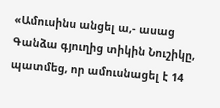«Ամուսինս անցել ա,- ասաց Գանձա գյուղից տիկին Նուշիկը, պատմեց, որ ամուսնացել է 14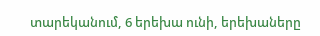տարեկանում, 6 երեխա ունի, երեխաները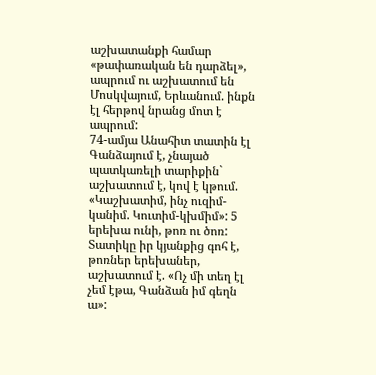աշխատանքի համար «թափառական են դարձել», ապրում ու աշխատում են Մոսկվայում, Երևանում. ինքն էլ հերթով նրանց մոտ է ապրում:
74-ամյա Անահիտ տատին էլ Գանձայում է, չնայած պատկառելի տարիքին` աշխատում է, կով է կթում. «Կաշխատիմ, ինչ ուզիմ-կանիմ. Կուտիմ-կխմիմ»: 5 երեխա ունի, թոռ ու ծոռ:
Տատիկը իր կյանքից գոհ է, թոռներ երեխաներ, աշխատում է. «Ոչ մի տեղ էլ չեմ էթա, Գանձան իմ գեղն ա»: